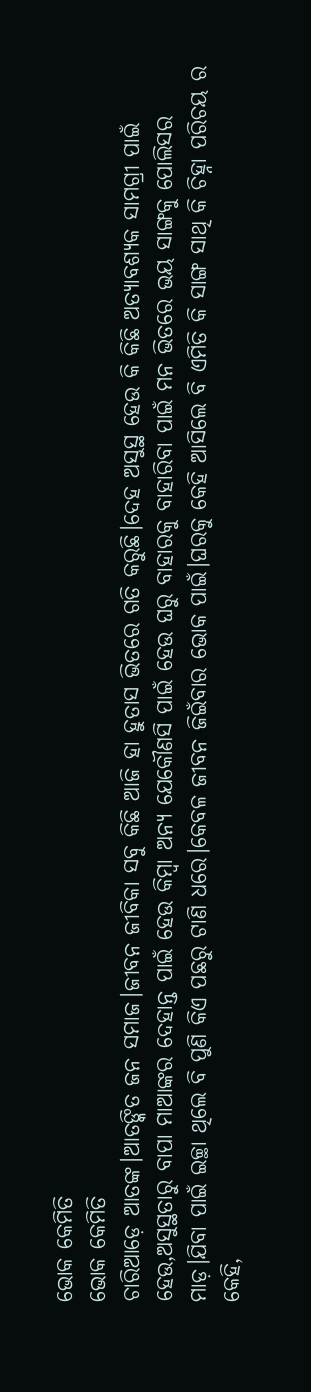ଭୋକ କେମିତି
ଭୋକ କେମିତି
ଚାରିଆଡ଼େ ଆତଙ୍କ।ଆତଙ୍କିତ ଜନ ସମାଜ।ଜୀବନ ଜୀବିକା ସବୁ କିଛି ଆଜି ହା ହୁତାସ ଭିତରେ ଗତି କରୁଛି।ଦେହ ଅସୁସ୍ଥ ହେଉ କି କିଛି ଅତ୍ୟାବଶ୍ୟକ ସାମଗ୍ରୀ ପାଇଁ ହେଉ,ଅସୁସ୍ଥତାରୁ ବାପା ମାଆଙ୍କର ଦେହାନ୍ତ ପାଇଁ ହେଉ କିମ୍ବା ଅନ୍ୟ ଯେକୌଣସି ପାଇଁ ହେଉ ଘରୁ ବାହାରକୁ ବାହାରିବା ପାଇଁ ମନ ଭିତରେ ଭୟ ସାଙ୍ଗକୁ ପୋଲିସର ମାଡ଼।ଯିବା ପାଇଁ ଇଚ୍ଛା ଥିଲେ ବି ପୁଣି କିଏ ପଛରୁ ଟାଣି ଧରେ।କେବଳ ଜୀବନ ଜିଇଁବାର ଭୋକ ପାଇଁ।ଘରକୁ କେହି ଆସିଲେ ବି ଏମିତି କି ସାଙ୍ଗ ସାଥି କି ଚିହ୍ନା ପରିଚୟ ର କେହି,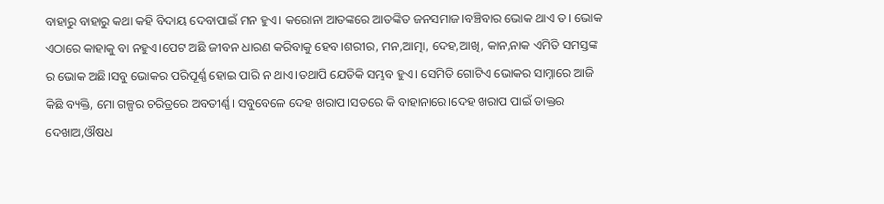ବାହାରୁ ବାହାରୁ କଥା କହି ବିଦାୟ ଦେବାପାଇଁ ମନ ହୁଏ। କରୋନା ଆତଙ୍କରେ ଆତଙ୍କିତ ଜନସମାଜ।ବଞ୍ଚିବାର ଭୋକ ଥାଏ ତ। ଭୋକ ଏଠାରେ କାହାକୁ ବା ନହୁଏ।ପେଟ ଅଛି ଜୀବନ ଧାରଣ କରିବାକୁ ହେବ।ଶରୀର, ମନ,ଆତ୍ମା, ଦେହ,ଆଖି, କାନ,ନାକ ଏମିତି ସମସ୍ତଙ୍କ ର ଭୋକ ଅଛି।ସବୁ ଭୋକର ପରିପୂର୍ଣ୍ଣ ହୋଇ ପାରି ନ ଥାଏ।ତଥାପି ଯେତିକି ସମ୍ଭବ ହୁଏ। ସେମିତି ଗୋଟିଏ ଭୋକର ସାମ୍ନାରେ ଆଜି କିଛି ବ୍ୟକ୍ତି, ମୋ ଗଳ୍ପର ଚରିତ୍ରରେ ଅବତୀର୍ଣ୍ଣ। ସବୁବେଳେ ଦେହ ଖରାପ।ସତରେ କି ବାହାନାରେ।ଦେହ ଖରାପ ପାଇଁ ଡାକ୍ତର ଦେଖାଅ,ଔଷଧ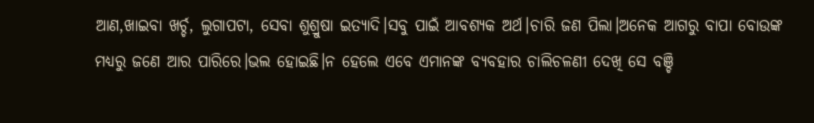ଆଣ,ଖାଇବା ଖର୍ଚ୍ଚ, ଲୁଗାପଟା, ସେବା ଶୁଶ୍ରୁଷା ଇତ୍ୟାଦି।ସବୁ ପାଇଁ ଆବଶ୍ୟକ ଅର୍ଥ।ଚାରି ଜଣ ପିଲା।ଅନେକ ଆଗରୁ ବାପା ବୋଉଙ୍କ ମଧ୍ୟରୁ ଜଣେ ଆର ପାରିରେ।ଭଲ ହୋଇଛି।ନ ହେଲେ ଏବେ ଏମାନଙ୍କ ବ୍ୟବହାର ଚାଲିଚଳଣୀ ଦେଖି ସେ ବଞ୍ଚି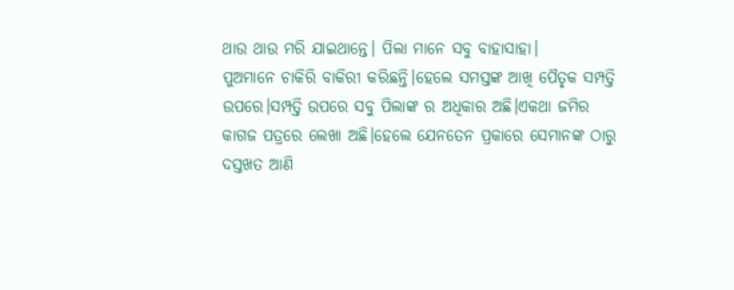ଥାଉ ଥାଉ ମରି ଯାଇଥାନ୍ତେ। ପିଲା ମାନେ ସବୁ ବାହାସାହା।
ପୁଅମାନେ ଚାକିରି ବାକିରୀ କରିଛନ୍ତି।ହେଲେ ସମସ୍ତଙ୍କ ଆଖି ପୈତୃକ ସମ୍ପତ୍ତି ଉପରେ।ସମ୍ପତ୍ତି ଉପରେ ସବୁ ପିଲାଙ୍କ ର ଅଧିକାର ଅଛି।ଏକଥା ଜମିର କାଗଜ ପତ୍ରରେ ଲେଖା ଅଛି।ହେଲେ ଯେନତେନ ପ୍ରକାରେ ସେମାନଙ୍କ ଠାରୁ ଦସ୍ତଖତ ଆଣି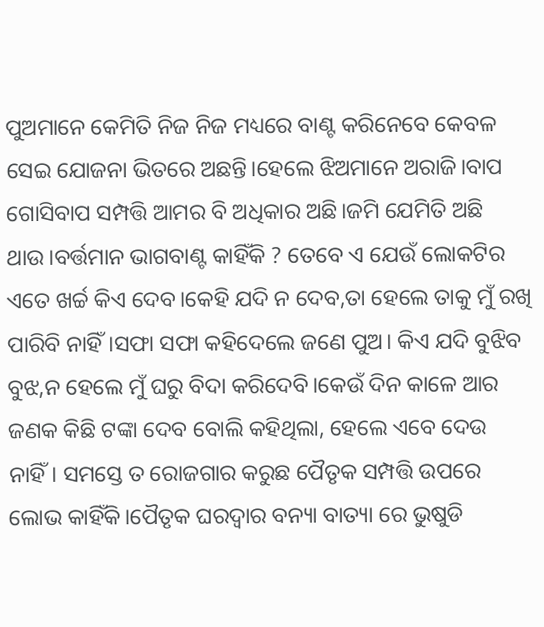ପୁଅମାନେ କେମିତି ନିଜ ନିଜ ମଧ୍ୟରେ ବାଣ୍ଟ କରିନେବେ କେବଳ ସେଇ ଯୋଜନା ଭିତରେ ଅଛନ୍ତି।ହେଲେ ଝିଅମାନେ ଅରାଜି।ବାପ ଗୋସିବାପ ସମ୍ପତ୍ତି ଆମର ବି ଅଧିକାର ଅଛି।ଜମି ଯେମିତି ଅଛି ଥାଉ।ବର୍ତ୍ତମାନ ଭାଗବାଣ୍ଟ କାହିଁକି ? ତେବେ ଏ ଯେଉଁ ଲୋକଟିର ଏତେ ଖର୍ଚ୍ଚ କିଏ ଦେବ।କେହି ଯଦି ନ ଦେବ,ତା ହେଲେ ତାକୁ ମୁଁ ରଖି ପାରିବି ନାହିଁ।ସଫା ସଫା କହିଦେଲେ ଜଣେ ପୁଅ। କିଏ ଯଦି ବୁଝିବ ବୁଝ,ନ ହେଲେ ମୁଁ ଘରୁ ବିଦା କରିଦେବି।କେଉଁ ଦିନ କାଳେ ଆର ଜଣକ କିଛି ଟଙ୍କା ଦେବ ବୋଲି କହିଥିଲା, ହେଲେ ଏବେ ଦେଉ ନାହିଁ। ସମସ୍ତେ ତ ରୋଜଗାର କରୁଛ ପୈତୃକ ସମ୍ପତ୍ତି ଉପରେ ଲୋଭ କାହିଁକି।ପୈତୃକ ଘରଦ୍ଵାର ବନ୍ୟା ବାତ୍ୟା ରେ ଭୁଷୁଡି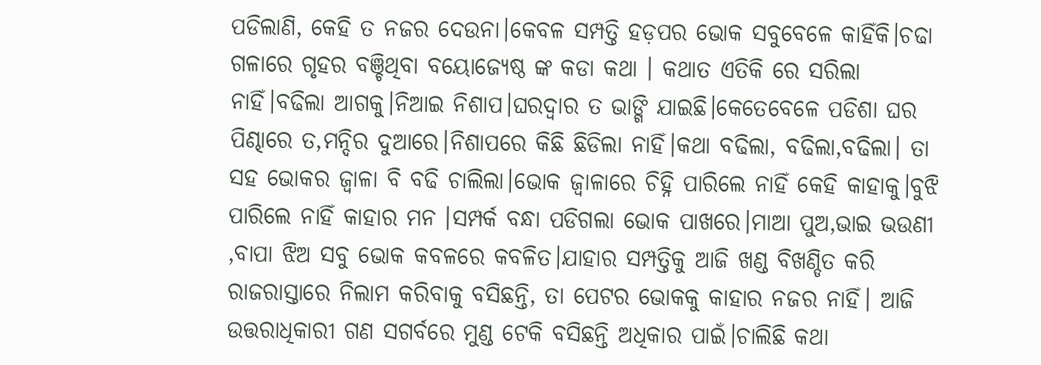ପଡିଲାଣି, କେହି ତ ନଜର ଦେଉନା।କେବଳ ସମ୍ପତ୍ତି ହଡ଼ପର ଭୋକ ସବୁବେଳେ କାହିଁକି।ଚଢା ଗଳାରେ ଗୃହର ବଞ୍ଚିଥିବା ବୟୋଜ୍ୟେଷ୍ଠ ଙ୍କ କଡା କଥା । କଥାତ ଏତିକି ରେ ସରିଲା ନାହିଁ।ବଢିଲା ଆଗକୁ।ନିଆଇ ନିଶାପ।ଘରଦ୍ଵାର ତ ଭାଙ୍ଗି ଯାଇଛି।କେତେବେଳେ ପଡିଶା ଘର ପିଣ୍ଢାରେ ତ,ମନ୍ଦିର ଦୁଆରେ।ନିଶାପରେ କିଛି ଛିଡିଲା ନାହିଁ।କଥା ବଢିଲା, ବଢିଲା,ବଢିଲା। ତା ସହ ଭୋକର ଜ୍ଵାଳା ବି ବଢି ଚାଲିଲା।ଭୋକ ଜ୍ଵାଳାରେ ଚିହ୍ନି ପାରିଲେ ନାହିଁ କେହି କାହାକୁ।ବୁଝି ପାରିଲେ ନାହିଁ କାହାର ମନ ।ସମ୍ପର୍କ ବନ୍ଧା ପଡିଗଲା ଭୋକ ପାଖରେ।ମାଆ ପୁଅ,ଭାଇ ଭଉଣୀ ,ବାପା ଝିଅ ସବୁ ଭୋକ କବଳରେ କବଳିତ।ଯାହାର ସମ୍ପତ୍ତିକୁ ଆଜି ଖଣ୍ଡ ବିଖଣ୍ଡିତ କରି ରାଜରାସ୍ତାରେ ନିଲାମ କରିବାକୁ ବସିଛନ୍ତି, ତା ପେଟର ଭୋକକୁ କାହାର ନଜର ନାହିଁ। ଆଜି ଉତ୍ତରାଧିକାରୀ ଗଣ ସଗର୍ବରେ ମୁଣ୍ଡ ଟେକି ବସିଛନ୍ତି ଅଧିକାର ପାଇଁ।ଚାଲିଛି କଥା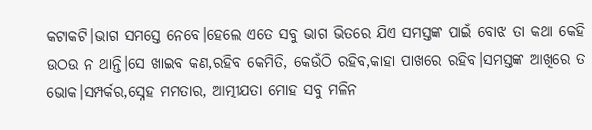କଟାକଟି।ଭାଗ ସମସ୍ତେ ନେବେ।ହେଲେ ଏତେ ସବୁ ଭାଗ ଭିତରେ ଯିଏ ସମସ୍ତଙ୍କ ପାଇଁ ବୋଝ ତା କଥା କେହି ଉଠଉ ନ ଥାନ୍ତି।ସେ ଖାଇବ କଣ,ରହିବ କେମିତି, କେଉଁଠି ରହିବ,କାହା ପାଖରେ ରହିବ।ସମସ୍ତଙ୍କ ଆଖିରେ ତ ଭୋକ।ସମ୍ପର୍କର,ସ୍ନେହ ମମତାର, ଆତ୍ମୀଯତା ମୋହ ସବୁ ମଳିନ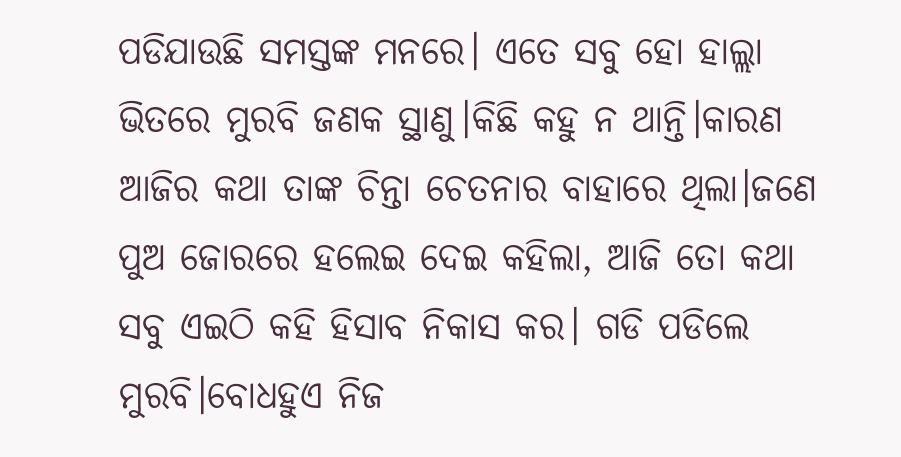ପଡିଯାଉଛି ସମସ୍ତଙ୍କ ମନରେ। ଏତେ ସବୁ ହୋ ହାଲ୍ଲା ଭିତରେ ମୁରବି ଜଣକ ସ୍ଥାଣୁ।କିଛି କହୁ ନ ଥାନ୍ତି।କାରଣ ଆଜିର କଥା ତାଙ୍କ ଚିନ୍ତା ଚେତନାର ବାହାରେ ଥିଲା।ଜଣେ ପୁଅ ଜୋରରେ ହଲେଇ ଦେଇ କହିଲା, ଆଜି ତୋ କଥା ସବୁ ଏଇଠି କହି ହିସାବ ନିକାସ କର। ଗଡି ପଡିଲେ ମୁରବି।ବୋଧହୁଏ ନିଜ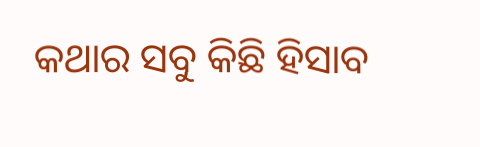କଥାର ସବୁ କିଛି ହିସାବ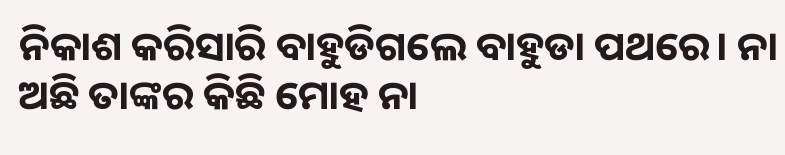ନିକାଶ କରିସାରି ବାହୁଡିଗଲେ ବାହୁଡା ପଥରେ। ନା ଅଛି ତାଙ୍କର କିଛି ମୋହ ନା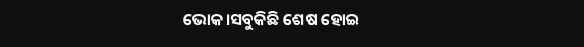ଭୋକ।ସବୁକିଛି ଶେଷ ହୋଇ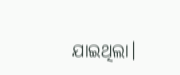ଯାଇଥିଲା।